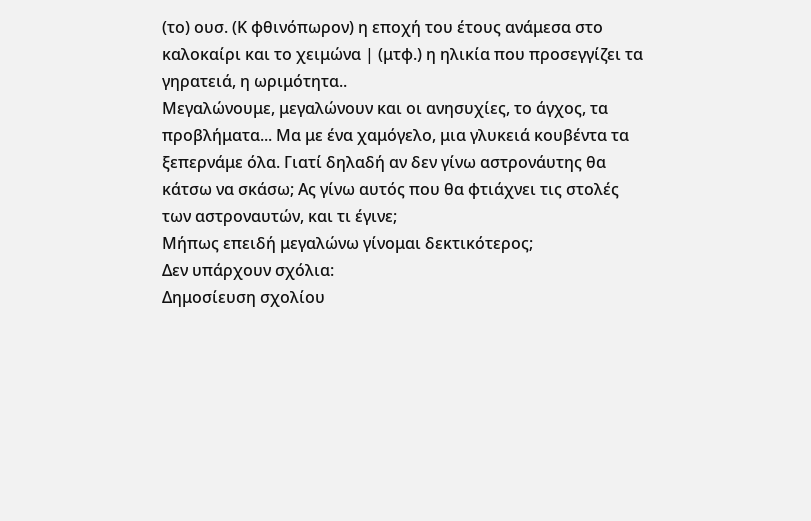(το) ουσ. (Κ φθινόπωρον) η εποχή του έτους ανάμεσα στο καλοκαίρι και το χειμώνα | (μτφ.) η ηλικία που προσεγγίζει τα γηρατειά, η ωριμότητα..
Μεγαλώνουμε, μεγαλώνουν και οι ανησυχίες, το άγχος, τα προβλήματα... Μα με ένα χαμόγελο, μια γλυκειά κουβέντα τα ξεπερνάμε όλα. Γιατί δηλαδή αν δεν γίνω αστρονάυτης θα κάτσω να σκάσω; Ας γίνω αυτός που θα φτιάχνει τις στολές των αστροναυτών, και τι έγινε;
Μήπως επειδή μεγαλώνω γίνομαι δεκτικότερος;
Δεν υπάρχουν σχόλια:
Δημοσίευση σχολίου